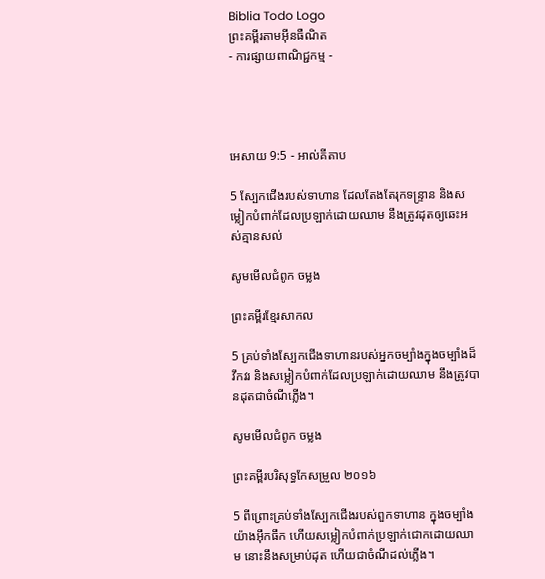Biblia Todo Logo
ព្រះគម្ពីរតាមអ៊ីនធឺណិត
- ការផ្សាយពាណិជ្ជកម្ម -




អេសាយ 9:5 - អាល់គីតាប

5 ស្បែកជើងរបស់ទាហាន ដែលតែងតែរុកទន្ទ្រាន និងសម្លៀក‌បំពាក់ដែលប្រឡាក់ដោយឈាម នឹងត្រូវដុតឲ្យឆេះអស់គ្មានសល់

សូមមើលជំពូក ចម្លង

ព្រះគម្ពីរខ្មែរសាកល

5 គ្រប់ទាំងស្បែកជើងទាហានរបស់អ្នកចម្បាំងក្នុងចម្បាំងដ៏វឹកវរ និងសម្លៀកបំពាក់ដែលប្រឡាក់ដោយឈាម នឹងត្រូវបានដុតជាចំណីភ្លើង។

សូមមើលជំពូក ចម្លង

ព្រះគម្ពីរបរិសុទ្ធកែសម្រួល ២០១៦

5 ពីព្រោះគ្រប់ទាំងស្បែកជើងរបស់ពួកទាហាន ក្នុងចម្បាំងយ៉ាងអ៊ឹក‌ធឹក ហើយសម្លៀក‌បំពាក់ប្រឡាក់ជោកដោយឈាម នោះនឹងសម្រាប់ដុត ហើយជាចំណីដល់ភ្លើង។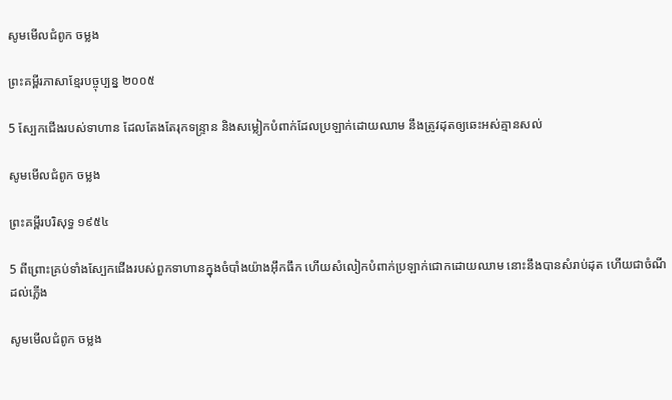សូមមើលជំពូក ចម្លង

ព្រះគម្ពីរភាសាខ្មែរបច្ចុប្បន្ន ២០០៥

5 ស្បែកជើងរបស់ទាហាន ដែលតែងតែរុកទន្ទ្រាន និងសម្លៀក‌បំពាក់ដែលប្រឡាក់ដោយឈាម នឹងត្រូវដុតឲ្យឆេះអស់គ្មានសល់

សូមមើលជំពូក ចម្លង

ព្រះគម្ពីរបរិសុទ្ធ ១៩៥៤

5 ពីព្រោះគ្រប់ទាំងស្បែកជើងរបស់ពួកទាហានក្នុងចំបាំងយ៉ាងអ៊ឹក‌ធឹក ហើយសំលៀក‌បំពាក់ប្រឡាក់ជោកដោយឈាម នោះនឹងបានសំរាប់ដុត ហើយជាចំណីដល់ភ្លើង

សូមមើលជំពូក ចម្លង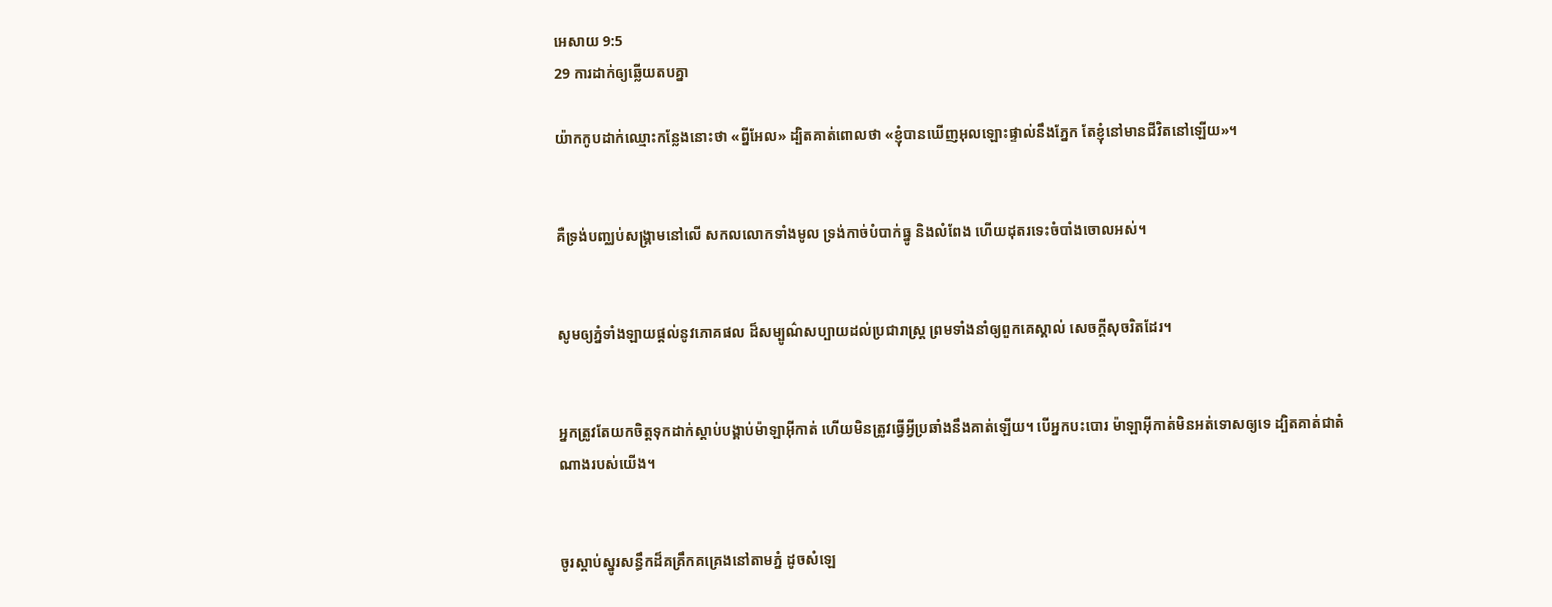អេសាយ 9:5
29 ការដាក់ឲ្យឆ្លើយតបគ្នា

យ៉ាកកូបដាក់ឈ្មោះកន្លែងនោះថា «ព្នីអែល» ដ្បិតគាត់ពោលថា «ខ្ញុំបានឃើញអុលឡោះផ្ទាល់នឹងភ្នែក តែខ្ញុំនៅមានជីវិតនៅឡើយ»។


គឺទ្រង់បញ្ឈប់សង្គ្រាមនៅលើ សកលលោកទាំងមូល ទ្រង់កាច់បំបាក់ធ្នូ និងលំពែង ហើយដុតរទេះចំបាំងចោលអស់។


សូមឲ្យភ្នំទាំង‌ឡាយផ្ដល់នូវភោគ‌ផល ដ៏សម្បូណ៌សប្បាយដល់ប្រជា‌រាស្ត្រ ព្រមទាំងនាំឲ្យពួកគេស្គាល់ សេចក្ដីសុចរិតដែរ។


អ្នកត្រូវតែយកចិត្តទុកដាក់ស្តាប់បង្គាប់ម៉ាឡា‌អ៊ីកាត់ ហើយមិនត្រូវធ្វើអ្វីប្រឆាំងនឹងគាត់ឡើយ។ បើអ្នកបះបោរ ម៉ាឡា‌អ៊ីកាត់មិនអត់ទោសឲ្យទេ ដ្បិតគាត់ជាតំណាងរបស់យើង។


ចូរស្ដាប់ស្នូរសន្ធឹកដ៏គគ្រឹក‌គគ្រេងនៅតាមភ្នំ ដូចសំឡេ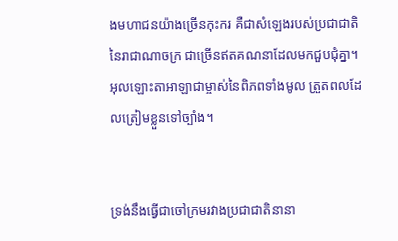ងមហា‌ជនយ៉ាងច្រើនកុះ‌ករ គឺជាសំឡេងរបស់ប្រជា‌ជាតិនៃរាជាណាចក្រ ជាច្រើនឥតគណនាដែលមកជួប‌ជុំគ្នា។ អុលឡោះ‌តាអាឡាជាម្ចាស់នៃពិភពទាំងមូល ត្រួតពលដែលត្រៀមខ្លួនទៅច្បាំង។


ទ្រង់នឹងធ្វើជាចៅ‌ក្រមរវាងប្រជា‌ជាតិនានា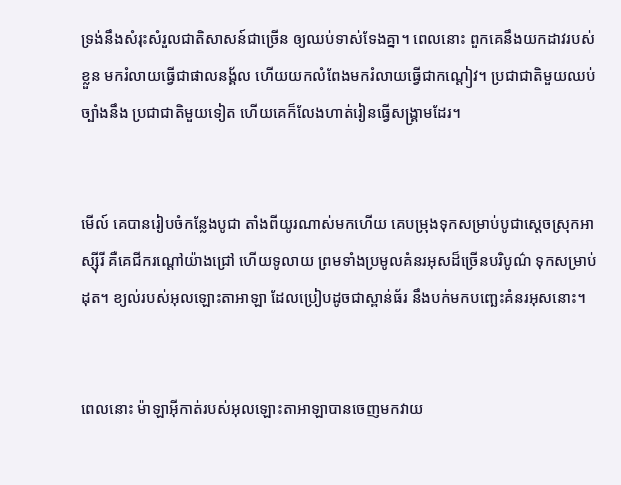ទ្រង់នឹងសំរុះ‌សំរួលជាតិសាសន៍ជាច្រើន ឲ្យឈប់ទាស់‌ទែងគ្នា។ ពេលនោះ ពួកគេនឹងយកដាវរបស់ខ្លួន មករំលាយធ្វើជាផាលនង្គ័ល ហើយយកលំពែងមករំលាយធ្វើជាកណ្ដៀវ។ ប្រជា‌ជាតិមួយឈប់ច្បាំងនឹង ប្រជា‌ជាតិមួយទៀត ហើយគេក៏លែងហាត់រៀនធ្វើសង្គ្រាមដែរ។


មើល៍ គេបានរៀប‌ចំកន្លែងបូជា តាំងពីយូរណាស់មកហើយ គេបម្រុងទុកសម្រាប់បូជាស្ដេចស្រុកអាស្ស៊ីរី គឺគេជីករណ្ដៅយ៉ាងជ្រៅ ហើយទូលាយ ព្រមទាំងប្រមូលគំនរអុសដ៏ច្រើនបរិបូណ៌ ទុកសម្រាប់ដុត។ ខ្យល់របស់អុលឡោះ‌តាអាឡា ដែលប្រៀបដូចជាស្ពាន់ធ័រ នឹងបក់មកបញ្ឆេះគំនរអុសនោះ។


ពេលនោះ ម៉ាឡា‌អ៊ីកាត់របស់អុលឡោះ‌តាអាឡាបានចេញមកវាយ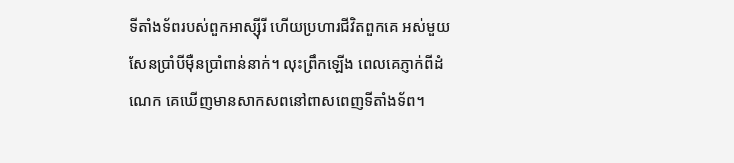ទីតាំងទ័ពរបស់ពួកអាស្ស៊ីរី ហើយប្រហារជីវិតពួកគេ អស់មួយសែនប្រាំបីម៉ឺនប្រាំពាន់នាក់។ លុះព្រឹកឡើង ពេលគេភ្ញាក់ពីដំណេក គេឃើញមានសាក‌សពនៅពាស‌ពេញទីតាំងទ័ព។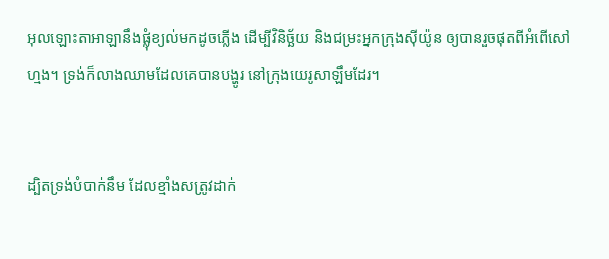អុលឡោះ‌តាអាឡានឹងផ្លុំខ្យល់មកដូចភ្លើង ដើម្បីវិនិច្ឆ័យ និងជម្រះអ្នកក្រុងស៊ីយ៉ូន ឲ្យបានរួចផុតពីអំពើសៅហ្មង។ ទ្រង់ក៏លាងឈាមដែលគេបានបង្ហូរ នៅក្រុងយេរូ‌សាឡឹមដែរ។


ដ្បិតទ្រង់បំបាក់នឹម ដែលខ្មាំងសត្រូវដាក់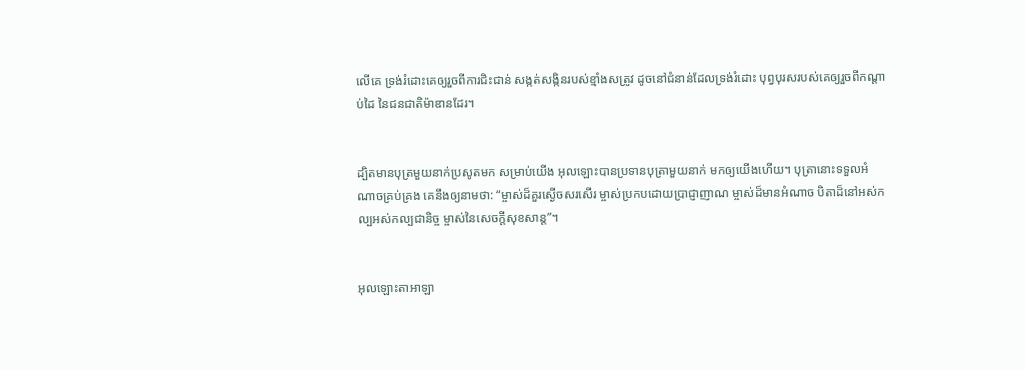លើគេ ទ្រង់រំដោះគេឲ្យរួចពីការជិះ‌ជាន់ សង្កត់‌សង្កិនរបស់ខ្មាំងសត្រូវ ដូចនៅជំនាន់ដែលទ្រង់រំដោះ បុព្វបុរសរបស់គេឲ្យរួចពីកណ្ដាប់ដៃ នៃជន‌ជាតិម៉ាឌានដែរ។


ដ្បិតមានបុត្រមួយនាក់ប្រសូតមក សម្រាប់យើង អុលឡោះបានប្រទានបុត្រាមួយនាក់ មកឲ្យយើងហើយ។ បុត្រានោះទទួលអំណាចគ្រប់‌គ្រង គេនឹងឲ្យនាមថា: “ម្ចាស់ដ៏គួរស្ងើចសរសើរ ម្ចាស់ប្រកបដោយប្រាជ្ញា‌ញាណ ម្ចាស់ដ៏មានអំណាច បិតាដ៏នៅអស់‌កល្បអស់‌កល្បជា‌និច្ច ម្ចាស់នៃសេចក្ដីសុខ‌សាន្ត”។


អុលឡោះ‌តាអាឡា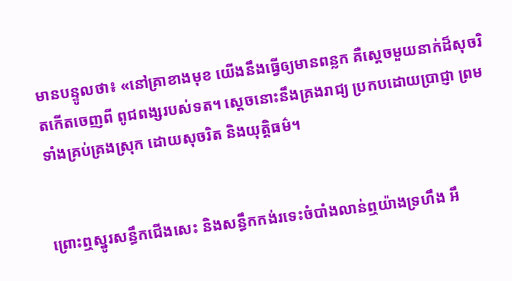មានបន្ទូលថា៖ «នៅគ្រាខាងមុខ យើងនឹងធ្វើឲ្យមានពន្លក គឺស្ដេចមួយនាក់ដ៏សុចរិតកើតចេញពី ពូជ‌ពង្សរបស់ទត។ ស្ដេចនោះនឹងគ្រងរាជ្យ ប្រកបដោយប្រាជ្ញា ព្រមទាំងគ្រប់‌គ្រងស្រុក ដោយសុចរិត និងយុត្តិធម៌។


ព្រោះឮស្នូរសន្ធឹកជើងសេះ និងសន្ធឹកកង់រទេះចំបាំងលាន់ឮយ៉ាងទ្រហឹង អឹ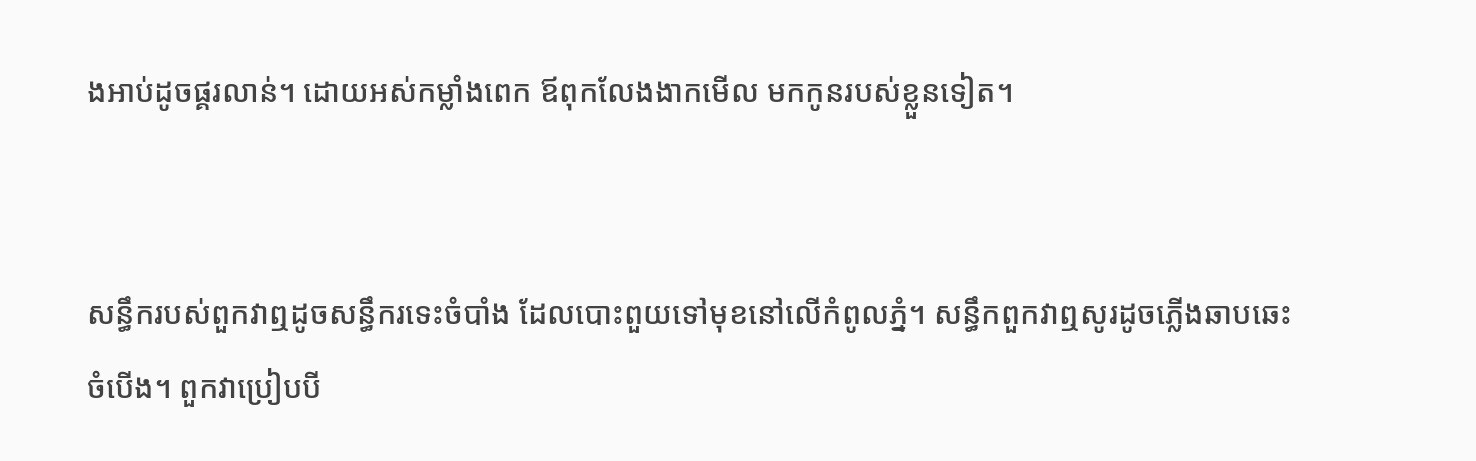ង‌អាប់ដូចផ្គរ‌លាន់។ ដោយអស់កម្លាំងពេក ឪពុកលែងងាកមើល មកកូនរបស់ខ្លួនទៀត។


សន្ធឹករបស់ពួកវាឮដូចសន្ធឹករទេះចំបាំង ដែលបោះ‌ពួយទៅមុខនៅលើកំពូលភ្នំ។ សន្ធឹកពួកវាឮសូរដូចភ្លើងឆាប‌ឆេះចំបើង។ ពួកវាប្រៀបបី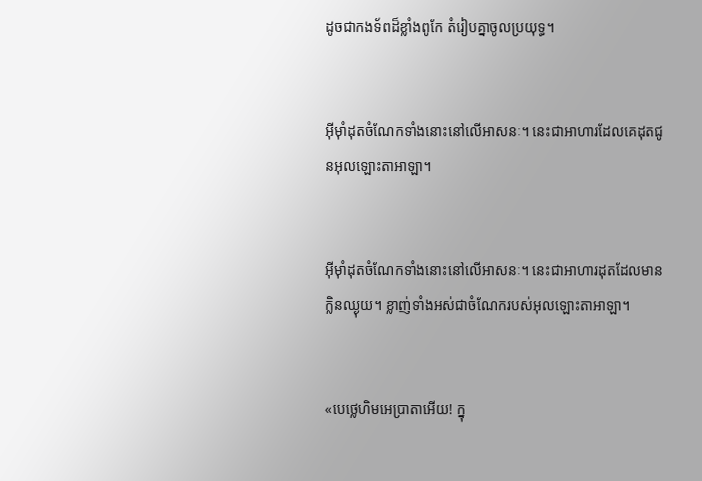ដូចជាកង‌ទ័ពដ៏ខ្លាំងពូកែ តំរៀបគ្នាចូលប្រយុទ្ធ។


អ៊ីមុាំដុតចំណែកទាំងនោះនៅលើអាសនៈ។ នេះជាអាហារដែលគេដុតជូនអុលឡោះ‌តាអាឡា។


អ៊ីមុាំដុតចំណែកទាំងនោះនៅលើអាសនៈ។ នេះជាអាហារដុតដែលមានក្លិនឈ្ងុយ។ ខ្លាញ់ទាំងអស់ជាចំណែករបស់អុលឡោះ‌តាអាឡា។


«បេថ្លេ‌ហិមអេប្រាតាអើយ! ក្នុ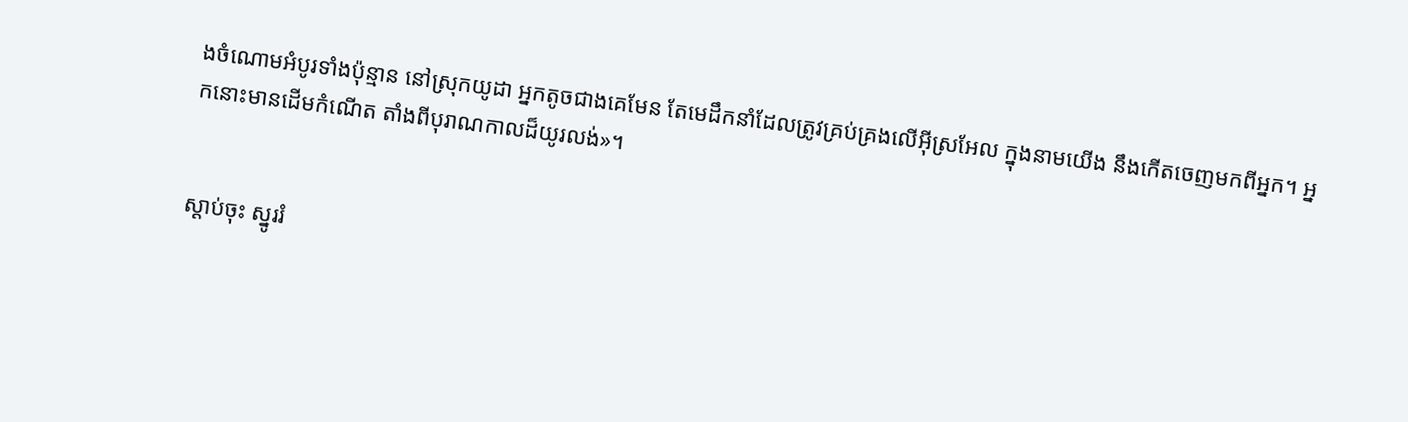ងចំណោមអំបូរទាំងប៉ុន្មាន នៅស្រុកយូដា អ្នកតូចជាងគេមែន តែមេដឹកនាំដែលត្រូវគ្រប់‌គ្រងលើអ៊ីស្រ‌អែល ក្នុងនាមយើង នឹងកើតចេញមកពីអ្នក។ អ្នកនោះមានដើមកំណើត តាំងពីបុរាណ‌កាលដ៏យូរ‌លង់»។


ស្ដាប់ចុះ ស្នូររំ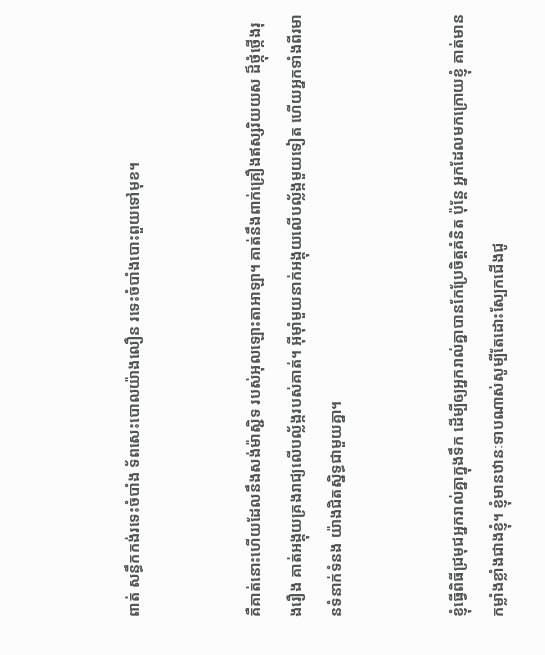ពាត់ សន្ធឹកកង់រទេះចំបាំង ទ័ពសេះបោលយ៉ាងលឿន រទេះចំបាំងបោះ‌ពួយទៅមុខ។


គឺគាត់នោះហើយដែលនឹងសង់ម៉ាស្ជិទ របស់អុលឡោះ‌តាអាឡា។ គាត់នឹងពាក់គ្រឿងឥស្សរិយ‌យស ដ៏ថ្កុំ‌ថ្កើងរុង‌រឿង គាត់អង្គុយគ្រងរាជ្យលើបល្ល័ង្ករបស់គាត់។ អ៊ីមុាំមួយនាក់អង្គុយលើបល្ល័ង្កមួយទៀត ហើយអ្នកទាំងពីរមានទំនាក់‌ទំនង យ៉ាងជិត‌ស្និទ្ធជាមួយគ្នា។


ខ្ញុំធ្វើពិធីជ្រមុជអ្នករាល់គ្នាក្នុងទឹក ដើម្បីឲ្យអ្នករាល់គ្នាបានកែប្រែចិត្ដគំនិត ប៉ុន្ដែ អ្នកដែលមកក្រោយខ្ញុំ គាត់មានកម្លាំងខ្លាំងជាងខ្ញុំ។ ខ្ញុំមានឋានៈទាបណាស់សូម្បីតែដោះស្បែកជើងជូ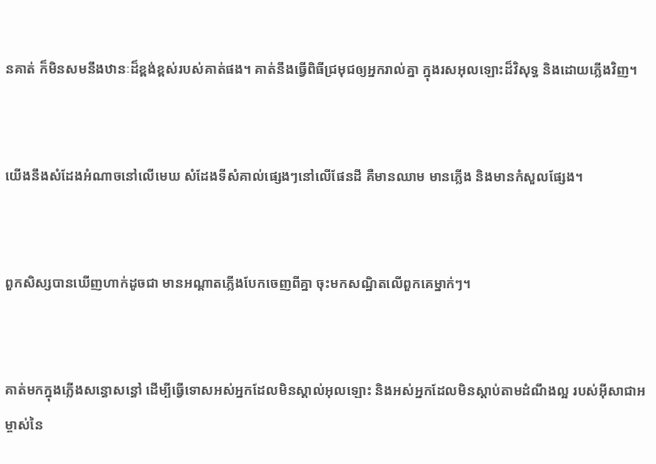នគាត់ ក៏មិនសមនឹងឋានៈដ៏ខ្ពង់‌ខ្ពស់របស់គាត់ផង។ គាត់នឹងធ្វើពិធីជ្រមុជឲ្យអ្នករាល់គ្នា ក្នុងរស‌អុលឡោះដ៏វិសុទ្ធ និងដោយភ្លើងវិញ។


យើងនឹងសំដែងអំណាចនៅលើមេឃ សំដែងទីសំគាល់ផ្សេងៗនៅលើផែនដី គឺមានឈាម មានភ្លើង និងមានកំសួលផ្សែង។


ពួកសិស្សបានឃើញហាក់ដូចជា មានអណ្ដាតភ្លើងបែកចេញពីគ្នា ចុះមកសណ្ឋិតលើពួកគេម្នាក់ៗ។


គាត់មកក្នុងភ្លើងសន្ធោ‌សន្ធៅ ដើម្បីធ្វើទោសអស់អ្នកដែលមិនស្គាល់អុលឡោះ និងអស់អ្នកដែលមិនស្ដាប់តាមដំណឹង‌ល្អ របស់អ៊ីសា‌ជាអម្ចាស់នៃ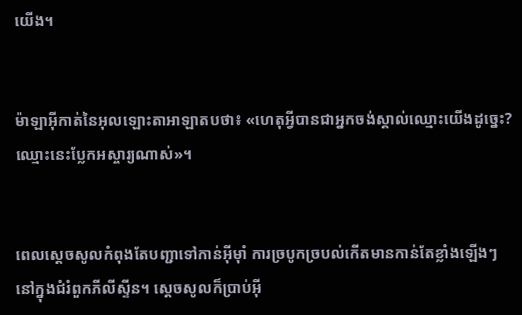យើង។


ម៉ាឡា‌អ៊ីកាត់នៃអុលឡោះ‌តាអាឡាតបថា៖ «ហេតុអ្វីបានជាអ្នកចង់ស្គាល់ឈ្មោះយើងដូច្នេះ? ឈ្មោះនេះប្លែកអស្ចារ្យណាស់»។


ពេលស្តេចសូលកំពុងតែបញ្ជាទៅកាន់អ៊ីមុាំ ការច្របូកច្របល់កើតមានកាន់តែខ្លាំងឡើងៗ នៅក្នុងជំរំពួកភីលី‌ស្ទីន។ ស្តេចសូលក៏ប្រាប់អ៊ី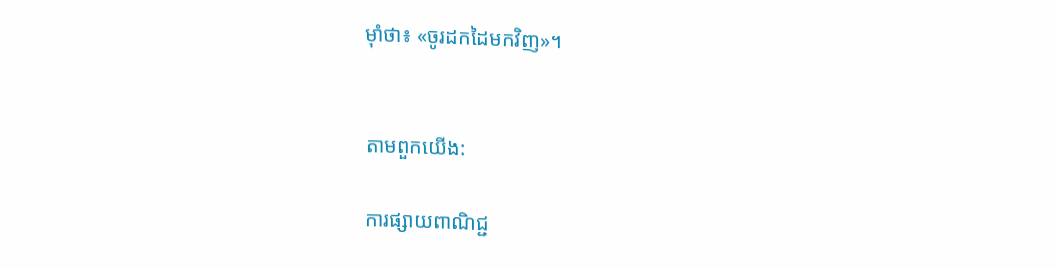មុាំថា៖ «ចូរដកដៃមកវិញ»។


តាមពួកយើង:

ការផ្សាយពាណិជ្ជ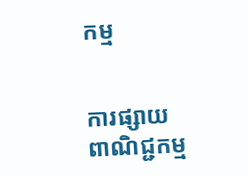កម្ម


ការផ្សាយពាណិជ្ជកម្ម